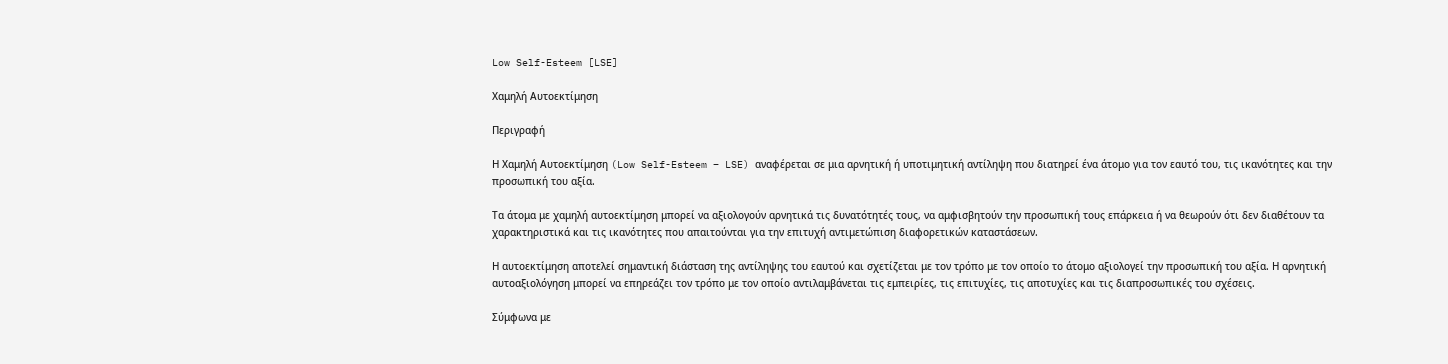Low Self-Esteem [LSE]

Χαμηλή Αυτοεκτίμηση

Περιγραφή

Η Χαμηλή Αυτοεκτίμηση (Low Self-Esteem – LSE) αναφέρεται σε μια αρνητική ή υποτιμητική αντίληψη που διατηρεί ένα άτομο για τον εαυτό του, τις ικανότητες και την προσωπική του αξία.

Τα άτομα με χαμηλή αυτοεκτίμηση μπορεί να αξιολογούν αρνητικά τις δυνατότητές τους, να αμφισβητούν την προσωπική τους επάρκεια ή να θεωρούν ότι δεν διαθέτουν τα χαρακτηριστικά και τις ικανότητες που απαιτούνται για την επιτυχή αντιμετώπιση διαφορετικών καταστάσεων.

Η αυτοεκτίμηση αποτελεί σημαντική διάσταση της αντίληψης του εαυτού και σχετίζεται με τον τρόπο με τον οποίο το άτομο αξιολογεί την προσωπική του αξία. Η αρνητική αυτοαξιολόγηση μπορεί να επηρεάζει τον τρόπο με τον οποίο αντιλαμβάνεται τις εμπειρίες, τις επιτυχίες, τις αποτυχίες και τις διαπροσωπικές του σχέσεις.

Σύμφωνα με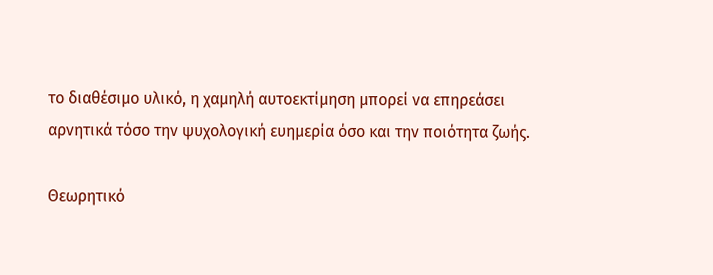το διαθέσιμο υλικό, η χαμηλή αυτοεκτίμηση μπορεί να επηρεάσει αρνητικά τόσο την ψυχολογική ευημερία όσο και την ποιότητα ζωής.

Θεωρητικό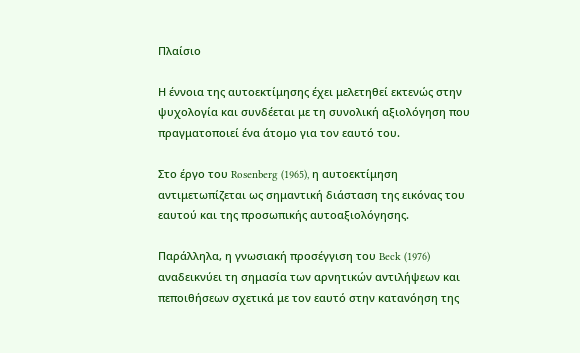Πλαίσιο

Η έννοια της αυτοεκτίμησης έχει μελετηθεί εκτενώς στην ψυχολογία και συνδέεται με τη συνολική αξιολόγηση που πραγματοποιεί ένα άτομο για τον εαυτό του.

Στο έργο του Rosenberg (1965), η αυτοεκτίμηση αντιμετωπίζεται ως σημαντική διάσταση της εικόνας του εαυτού και της προσωπικής αυτοαξιολόγησης.

Παράλληλα, η γνωσιακή προσέγγιση του Beck (1976) αναδεικνύει τη σημασία των αρνητικών αντιλήψεων και πεποιθήσεων σχετικά με τον εαυτό στην κατανόηση της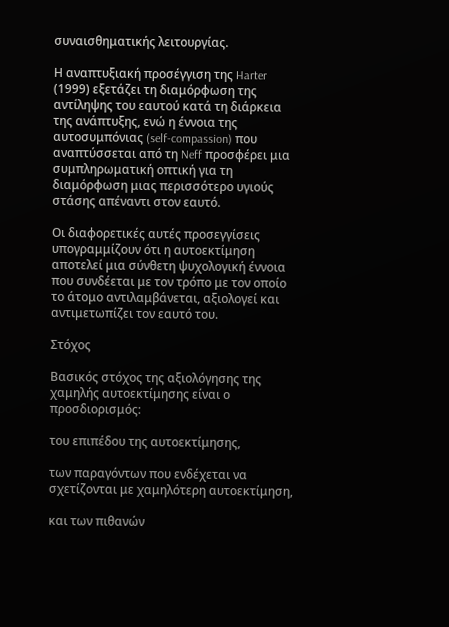συναισθηματικής λειτουργίας.

Η αναπτυξιακή προσέγγιση της Harter (1999) εξετάζει τη διαμόρφωση της αντίληψης του εαυτού κατά τη διάρκεια της ανάπτυξης, ενώ η έννοια της αυτοσυμπόνιας (self-compassion) που αναπτύσσεται από τη Neff προσφέρει μια συμπληρωματική οπτική για τη διαμόρφωση μιας περισσότερο υγιούς στάσης απέναντι στον εαυτό.

Οι διαφορετικές αυτές προσεγγίσεις υπογραμμίζουν ότι η αυτοεκτίμηση αποτελεί μια σύνθετη ψυχολογική έννοια που συνδέεται με τον τρόπο με τον οποίο το άτομο αντιλαμβάνεται, αξιολογεί και αντιμετωπίζει τον εαυτό του.

Στόχος

Βασικός στόχος της αξιολόγησης της χαμηλής αυτοεκτίμησης είναι ο προσδιορισμός:

του επιπέδου της αυτοεκτίμησης,

των παραγόντων που ενδέχεται να σχετίζονται με χαμηλότερη αυτοεκτίμηση,

και των πιθανών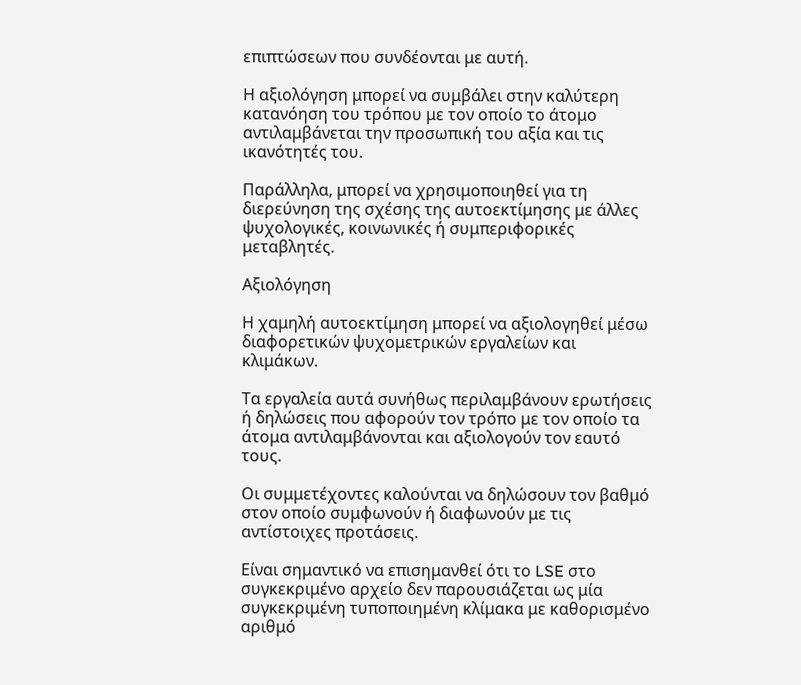επιπτώσεων που συνδέονται με αυτή.

Η αξιολόγηση μπορεί να συμβάλει στην καλύτερη κατανόηση του τρόπου με τον οποίο το άτομο αντιλαμβάνεται την προσωπική του αξία και τις ικανότητές του.

Παράλληλα, μπορεί να χρησιμοποιηθεί για τη διερεύνηση της σχέσης της αυτοεκτίμησης με άλλες ψυχολογικές, κοινωνικές ή συμπεριφορικές μεταβλητές.

Αξιολόγηση

Η χαμηλή αυτοεκτίμηση μπορεί να αξιολογηθεί μέσω διαφορετικών ψυχομετρικών εργαλείων και κλιμάκων.

Τα εργαλεία αυτά συνήθως περιλαμβάνουν ερωτήσεις ή δηλώσεις που αφορούν τον τρόπο με τον οποίο τα άτομα αντιλαμβάνονται και αξιολογούν τον εαυτό τους.

Οι συμμετέχοντες καλούνται να δηλώσουν τον βαθμό στον οποίο συμφωνούν ή διαφωνούν με τις αντίστοιχες προτάσεις.

Είναι σημαντικό να επισημανθεί ότι το LSE στο συγκεκριμένο αρχείο δεν παρουσιάζεται ως μία συγκεκριμένη τυποποιημένη κλίμακα με καθορισμένο αριθμό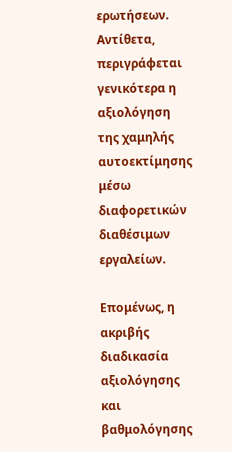ερωτήσεων. Αντίθετα, περιγράφεται γενικότερα η αξιολόγηση της χαμηλής αυτοεκτίμησης μέσω διαφορετικών διαθέσιμων εργαλείων.

Επομένως, η ακριβής διαδικασία αξιολόγησης και βαθμολόγησης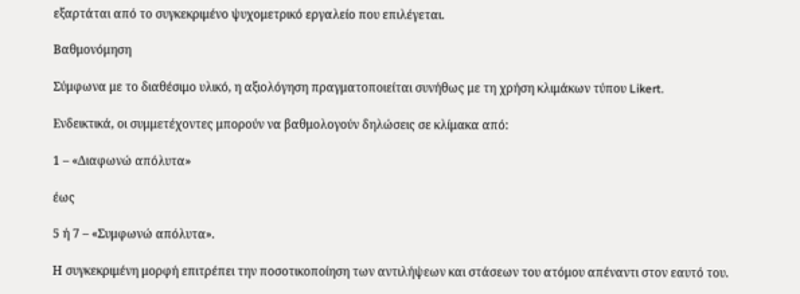εξαρτάται από το συγκεκριμένο ψυχομετρικό εργαλείο που επιλέγεται.

Βαθμονόμηση

Σύμφωνα με το διαθέσιμο υλικό, η αξιολόγηση πραγματοποιείται συνήθως με τη χρήση κλιμάκων τύπου Likert.

Ενδεικτικά, οι συμμετέχοντες μπορούν να βαθμολογούν δηλώσεις σε κλίμακα από:

1 – «Διαφωνώ απόλυτα»

έως

5 ή 7 – «Συμφωνώ απόλυτα».

Η συγκεκριμένη μορφή επιτρέπει την ποσοτικοποίηση των αντιλήψεων και στάσεων του ατόμου απέναντι στον εαυτό του.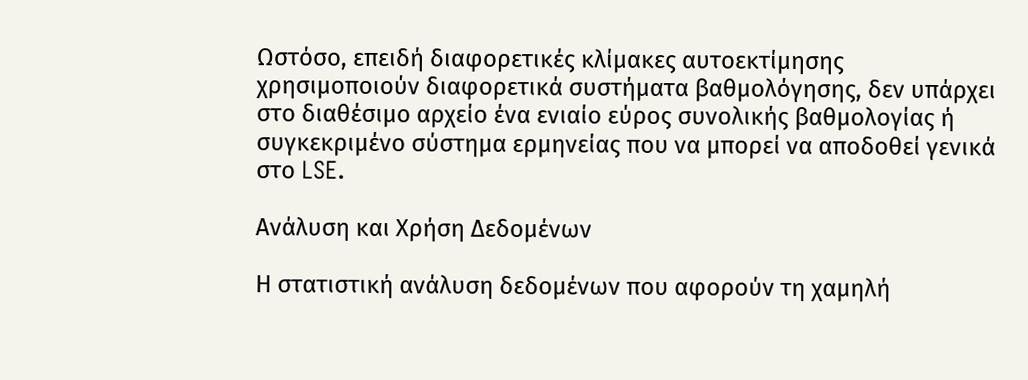Ωστόσο, επειδή διαφορετικές κλίμακες αυτοεκτίμησης χρησιμοποιούν διαφορετικά συστήματα βαθμολόγησης, δεν υπάρχει στο διαθέσιμο αρχείο ένα ενιαίο εύρος συνολικής βαθμολογίας ή συγκεκριμένο σύστημα ερμηνείας που να μπορεί να αποδοθεί γενικά στο LSE.

Ανάλυση και Χρήση Δεδομένων

Η στατιστική ανάλυση δεδομένων που αφορούν τη χαμηλή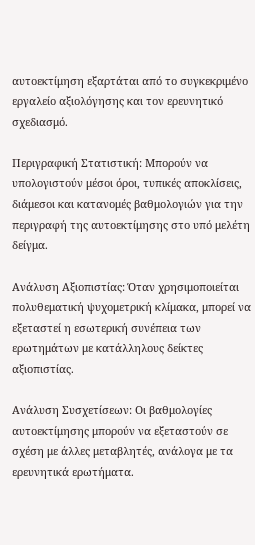αυτοεκτίμηση εξαρτάται από το συγκεκριμένο εργαλείο αξιολόγησης και τον ερευνητικό σχεδιασμό.

Περιγραφική Στατιστική: Μπορούν να υπολογιστούν μέσοι όροι, τυπικές αποκλίσεις, διάμεσοι και κατανομές βαθμολογιών για την περιγραφή της αυτοεκτίμησης στο υπό μελέτη δείγμα.

Ανάλυση Αξιοπιστίας: Όταν χρησιμοποιείται πολυθεματική ψυχομετρική κλίμακα, μπορεί να εξεταστεί η εσωτερική συνέπεια των ερωτημάτων με κατάλληλους δείκτες αξιοπιστίας.

Ανάλυση Συσχετίσεων: Οι βαθμολογίες αυτοεκτίμησης μπορούν να εξεταστούν σε σχέση με άλλες μεταβλητές, ανάλογα με τα ερευνητικά ερωτήματα.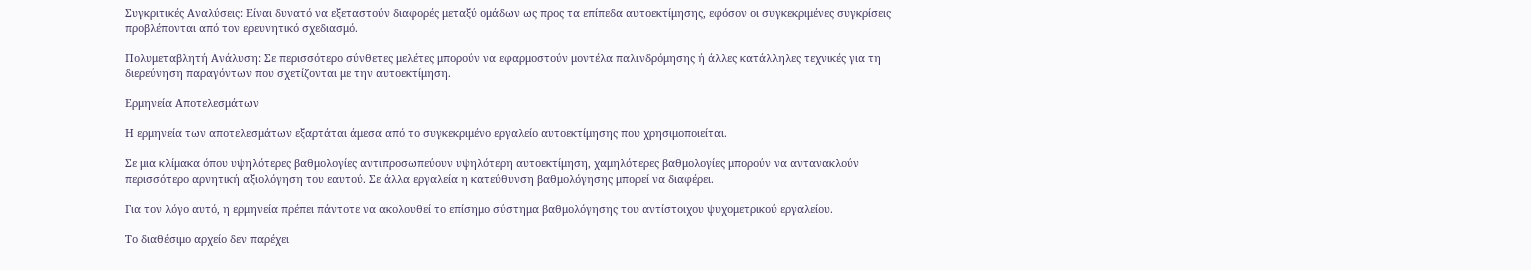Συγκριτικές Αναλύσεις: Είναι δυνατό να εξεταστούν διαφορές μεταξύ ομάδων ως προς τα επίπεδα αυτοεκτίμησης, εφόσον οι συγκεκριμένες συγκρίσεις προβλέπονται από τον ερευνητικό σχεδιασμό.

Πολυμεταβλητή Ανάλυση: Σε περισσότερο σύνθετες μελέτες μπορούν να εφαρμοστούν μοντέλα παλινδρόμησης ή άλλες κατάλληλες τεχνικές για τη διερεύνηση παραγόντων που σχετίζονται με την αυτοεκτίμηση.

Ερμηνεία Αποτελεσμάτων

Η ερμηνεία των αποτελεσμάτων εξαρτάται άμεσα από το συγκεκριμένο εργαλείο αυτοεκτίμησης που χρησιμοποιείται.

Σε μια κλίμακα όπου υψηλότερες βαθμολογίες αντιπροσωπεύουν υψηλότερη αυτοεκτίμηση, χαμηλότερες βαθμολογίες μπορούν να αντανακλούν περισσότερο αρνητική αξιολόγηση του εαυτού. Σε άλλα εργαλεία η κατεύθυνση βαθμολόγησης μπορεί να διαφέρει.

Για τον λόγο αυτό, η ερμηνεία πρέπει πάντοτε να ακολουθεί το επίσημο σύστημα βαθμολόγησης του αντίστοιχου ψυχομετρικού εργαλείου.

Το διαθέσιμο αρχείο δεν παρέχει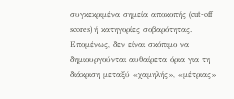συγκεκριμένα σημεία αποκοπής (cut-off scores) ή κατηγορίες σοβαρότητας. Επομένως, δεν είναι σκόπιμο να δημιουργούνται αυθαίρετα όρια για τη διάκριση μεταξύ «χαμηλής», «μέτριας»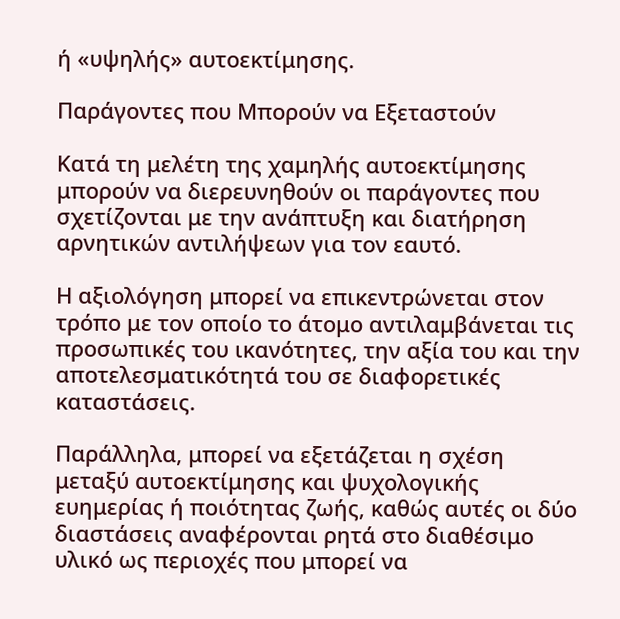ή «υψηλής» αυτοεκτίμησης.

Παράγοντες που Μπορούν να Εξεταστούν

Κατά τη μελέτη της χαμηλής αυτοεκτίμησης μπορούν να διερευνηθούν οι παράγοντες που σχετίζονται με την ανάπτυξη και διατήρηση αρνητικών αντιλήψεων για τον εαυτό.

Η αξιολόγηση μπορεί να επικεντρώνεται στον τρόπο με τον οποίο το άτομο αντιλαμβάνεται τις προσωπικές του ικανότητες, την αξία του και την αποτελεσματικότητά του σε διαφορετικές καταστάσεις.

Παράλληλα, μπορεί να εξετάζεται η σχέση μεταξύ αυτοεκτίμησης και ψυχολογικής ευημερίας ή ποιότητας ζωής, καθώς αυτές οι δύο διαστάσεις αναφέρονται ρητά στο διαθέσιμο υλικό ως περιοχές που μπορεί να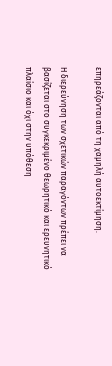επηρεάζονται από τη χαμηλή αυτοεκτίμηση.

Η διερεύνηση των σχετικών παραγόντων πρέπει να βασίζεται στο συγκεκριμένο θεωρητικό και ερευνητικό πλαίσιο και όχι στην υπόθεση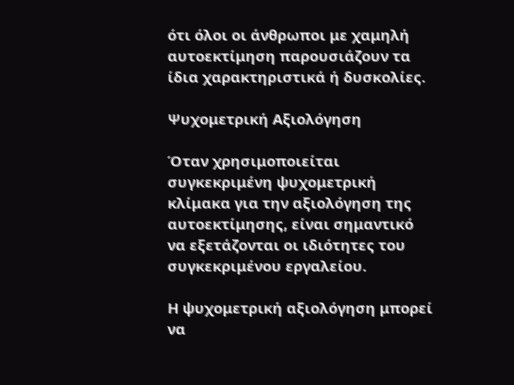ότι όλοι οι άνθρωποι με χαμηλή αυτοεκτίμηση παρουσιάζουν τα ίδια χαρακτηριστικά ή δυσκολίες.

Ψυχομετρική Αξιολόγηση

Όταν χρησιμοποιείται συγκεκριμένη ψυχομετρική κλίμακα για την αξιολόγηση της αυτοεκτίμησης, είναι σημαντικό να εξετάζονται οι ιδιότητες του συγκεκριμένου εργαλείου.

Η ψυχομετρική αξιολόγηση μπορεί να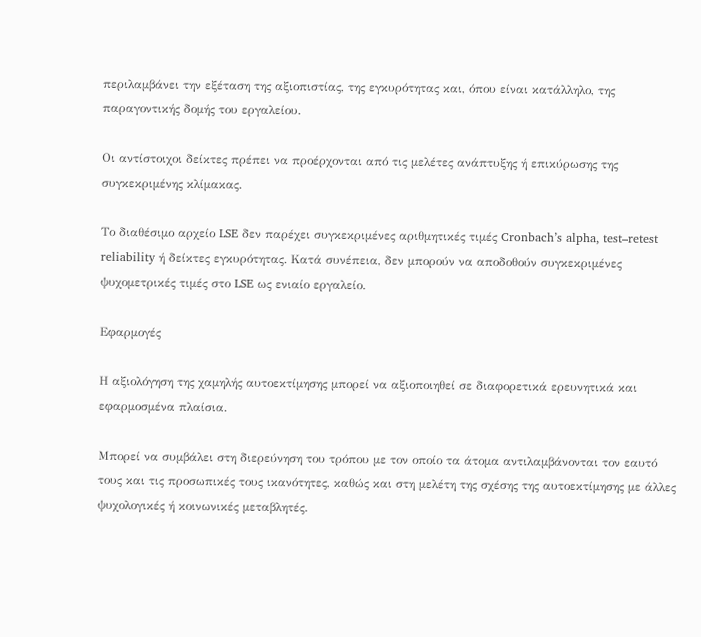περιλαμβάνει την εξέταση της αξιοπιστίας, της εγκυρότητας και, όπου είναι κατάλληλο, της παραγοντικής δομής του εργαλείου.

Οι αντίστοιχοι δείκτες πρέπει να προέρχονται από τις μελέτες ανάπτυξης ή επικύρωσης της συγκεκριμένης κλίμακας.

Το διαθέσιμο αρχείο LSE δεν παρέχει συγκεκριμένες αριθμητικές τιμές Cronbach’s alpha, test–retest reliability ή δείκτες εγκυρότητας. Κατά συνέπεια, δεν μπορούν να αποδοθούν συγκεκριμένες ψυχομετρικές τιμές στο LSE ως ενιαίο εργαλείο.

Εφαρμογές

Η αξιολόγηση της χαμηλής αυτοεκτίμησης μπορεί να αξιοποιηθεί σε διαφορετικά ερευνητικά και εφαρμοσμένα πλαίσια.

Μπορεί να συμβάλει στη διερεύνηση του τρόπου με τον οποίο τα άτομα αντιλαμβάνονται τον εαυτό τους και τις προσωπικές τους ικανότητες, καθώς και στη μελέτη της σχέσης της αυτοεκτίμησης με άλλες ψυχολογικές ή κοινωνικές μεταβλητές.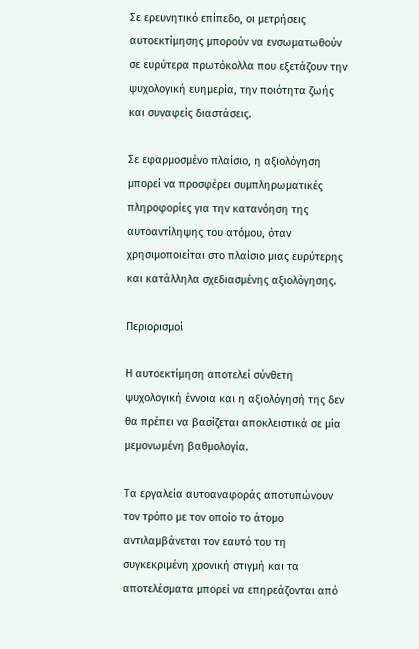Σε ερευνητικό επίπεδο, οι μετρήσεις αυτοεκτίμησης μπορούν να ενσωματωθούν σε ευρύτερα πρωτόκολλα που εξετάζουν την ψυχολογική ευημερία, την ποιότητα ζωής και συναφείς διαστάσεις.

Σε εφαρμοσμένο πλαίσιο, η αξιολόγηση μπορεί να προσφέρει συμπληρωματικές πληροφορίες για την κατανόηση της αυτοαντίληψης του ατόμου, όταν χρησιμοποιείται στο πλαίσιο μιας ευρύτερης και κατάλληλα σχεδιασμένης αξιολόγησης.

Περιορισμοί

Η αυτοεκτίμηση αποτελεί σύνθετη ψυχολογική έννοια και η αξιολόγησή της δεν θα πρέπει να βασίζεται αποκλειστικά σε μία μεμονωμένη βαθμολογία.

Τα εργαλεία αυτοαναφοράς αποτυπώνουν τον τρόπο με τον οποίο το άτομο αντιλαμβάνεται τον εαυτό του τη συγκεκριμένη χρονική στιγμή και τα αποτελέσματα μπορεί να επηρεάζονται από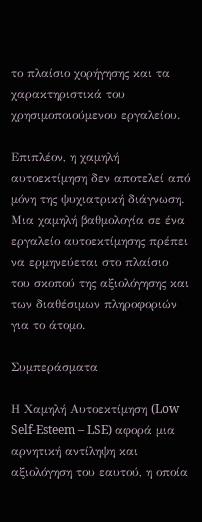το πλαίσιο χορήγησης και τα χαρακτηριστικά του χρησιμοποιούμενου εργαλείου.

Επιπλέον, η χαμηλή αυτοεκτίμηση δεν αποτελεί από μόνη της ψυχιατρική διάγνωση. Μια χαμηλή βαθμολογία σε ένα εργαλείο αυτοεκτίμησης πρέπει να ερμηνεύεται στο πλαίσιο του σκοπού της αξιολόγησης και των διαθέσιμων πληροφοριών για το άτομο.

Συμπεράσματα

Η Χαμηλή Αυτοεκτίμηση (Low Self-Esteem – LSE) αφορά μια αρνητική αντίληψη και αξιολόγηση του εαυτού, η οποία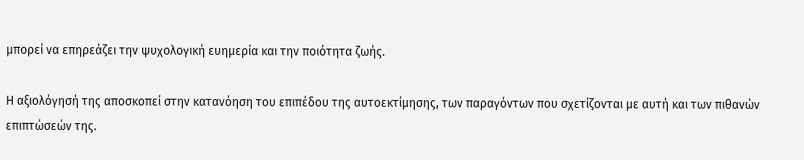μπορεί να επηρεάζει την ψυχολογική ευημερία και την ποιότητα ζωής.

Η αξιολόγησή της αποσκοπεί στην κατανόηση του επιπέδου της αυτοεκτίμησης, των παραγόντων που σχετίζονται με αυτή και των πιθανών επιπτώσεών της.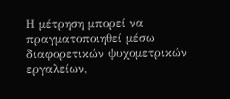Η μέτρηση μπορεί να πραγματοποιηθεί μέσω διαφορετικών ψυχομετρικών εργαλείων,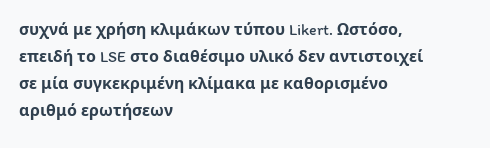συχνά με χρήση κλιμάκων τύπου Likert. Ωστόσο, επειδή το LSE στο διαθέσιμο υλικό δεν αντιστοιχεί σε μία συγκεκριμένη κλίμακα με καθορισμένο αριθμό ερωτήσεων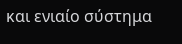και ενιαίο σύστημα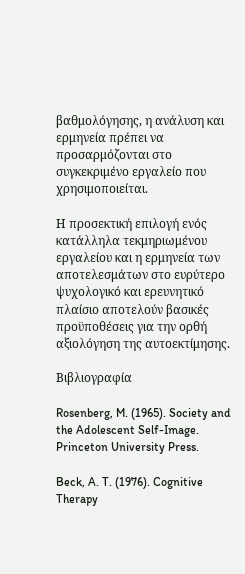βαθμολόγησης, η ανάλυση και ερμηνεία πρέπει να προσαρμόζονται στο συγκεκριμένο εργαλείο που χρησιμοποιείται.

Η προσεκτική επιλογή ενός κατάλληλα τεκμηριωμένου εργαλείου και η ερμηνεία των αποτελεσμάτων στο ευρύτερο ψυχολογικό και ερευνητικό πλαίσιο αποτελούν βασικές προϋποθέσεις για την ορθή αξιολόγηση της αυτοεκτίμησης.

Βιβλιογραφία

Rosenberg, M. (1965). Society and the Adolescent Self-Image. Princeton University Press.

Beck, A. T. (1976). Cognitive Therapy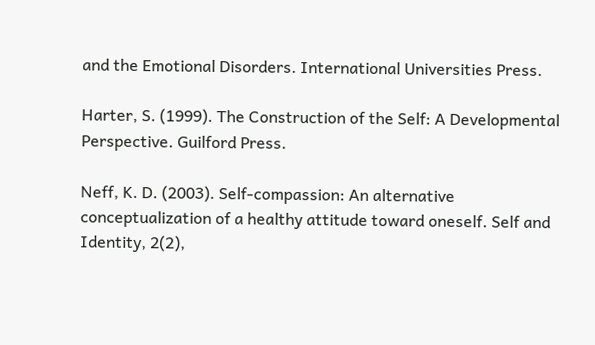and the Emotional Disorders. International Universities Press.

Harter, S. (1999). The Construction of the Self: A Developmental Perspective. Guilford Press.

Neff, K. D. (2003). Self-compassion: An alternative conceptualization of a healthy attitude toward oneself. Self and Identity, 2(2),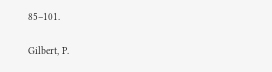85–101.

Gilbert, P.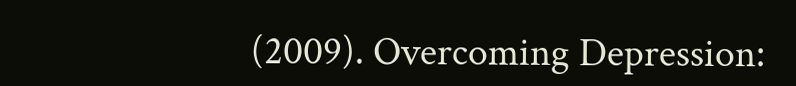(2009). Overcoming Depression: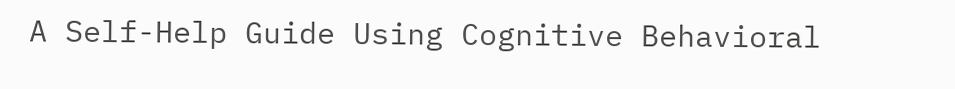A Self-Help Guide Using Cognitive Behavioral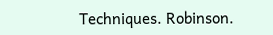Techniques. Robinson.